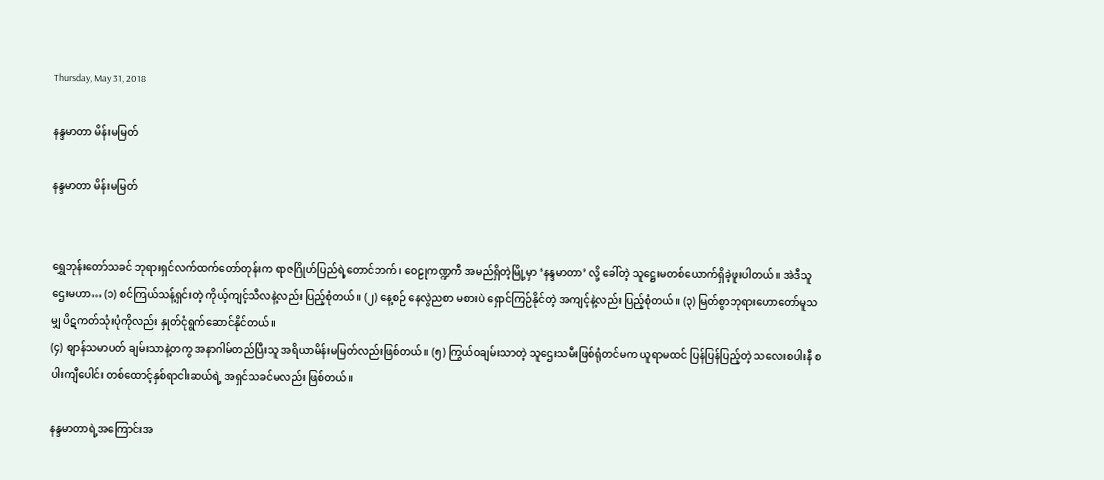Thursday, May 31, 2018

နန္ဒမာတာ မိန်းမမြတ်

နန္ဒမာတာ မိန်းမမြတ်


ရွှေဘုန်းတော်သခင် ဘုရားရှင်လက်ထက်တော်တုန်းက ရာဇဂြိုဟ်ပြည်ရဲ့တောင်ဘက်၊ ဝေဠုကဏ္ဍကီ အမည်ရှိတဲ့မြို့မှာ ‘နန္ဒမာတာ’ လို့ ခေါ်တဲ့ သူဋ္ဌေးမတစ်ယောက်ရှိခဲ့ဖူးပါတယ်။ အဲဒီသူဌေးမဟာ… (၁) စင်ကြယ်သန့်ရှင်းတဲ့ ကိုယ့်ကျင့်သီလနဲ့လည်း ပြည့်စုံတယ်။ (၂) နေ့စဉ် နေလွဲညစာ မစားပဲ ရှောင်ကြဉ်နိုင်တဲ့ အကျင့်နဲ့လည်း ပြည့်စုံတယ်။ (၃) မြတ်စွာဘုရားဟောတော်မူသမျှ ပိဋကတ်သုံးပုံကိုလည်း နှုတ်ငုံရွက်ဆောင်နိုင်တယ်။
(၄) စျာန်သမာပတ် ချမ်းသာနဲ့တကွ အနာဂါမ်တည်ပြီးသူ အရိယာမိန်းမမြတ်လည်းဖြစ်တယ်။ (၅) ကြွယ်ဝချမ်းသာတဲ့ သူဌေးသမီးဖြစ်ရုံတင်မက ယူရာမထင် ပြန်ပြန်ပြည့်တဲ့ သလေးစပါးနီ စပါးကျီပေါင်း တစ်ထောင့်နှစ်ရာငါးဆယ်ရဲ့ အရှင်သခင်မလည်း ဖြစ်တယ်။

နန္ဒမာတာရဲ့အကြောင်းအ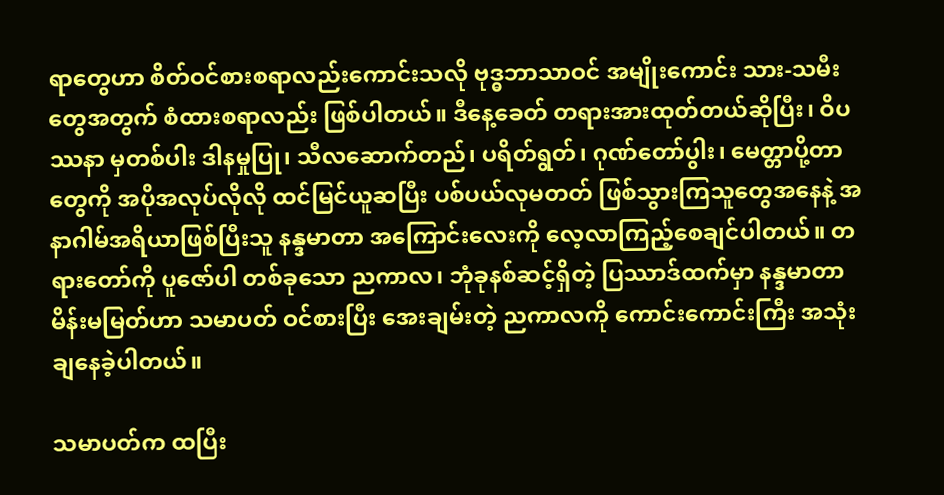ရာတွေဟာ စိတ်ဝင်စားစရာလည်းကောင်းသလို ဗုဒ္ဓဘာသာဝင် အမျိုးကောင်း သား-သမီးတွေအတွက် စံထားစရာလည်း ဖြစ်ပါတယ်။ ဒီနေ့ခေတ် တရားအားထုတ်တယ်ဆိုပြီး၊ ဝိပဿနာ မှတစ်ပါး ဒါနမှုပြု၊ သီလဆောက်တည်၊ ပရိတ်ရွတ်၊ ဂုဏ်တော်ပွါး၊ မေတ္တာပို့တာတွေကို အပိုအလုပ်လိုလို ထင်မြင်ယူဆပြီး ပစ်ပယ်လုမတတ် ဖြစ်သွားကြသူတွေအနေနဲ့ အနာဂါမ်အရိယာဖြစ်ပြီးသူ နန္ဒမာတာ အကြောင်းလေးကို လေ့လာကြည့်စေချင်ပါတယ်။ တရားတော်ကို ပူဇော်ပါ တစ်ခုသော ညကာလ၊ ဘုံခုနစ်ဆင့်ရှိတဲ့ ပြဿာဒ်ထက်မှာ နန္ဒမာတာ မိန်းမမြတ်ဟာ သမာပတ် ဝင်စားပြီး အေးချမ်းတဲ့ ညကာလကို ကောင်းကောင်းကြီး အသုံးချနေခဲ့ပါတယ်။

သမာပတ်က ထပြီး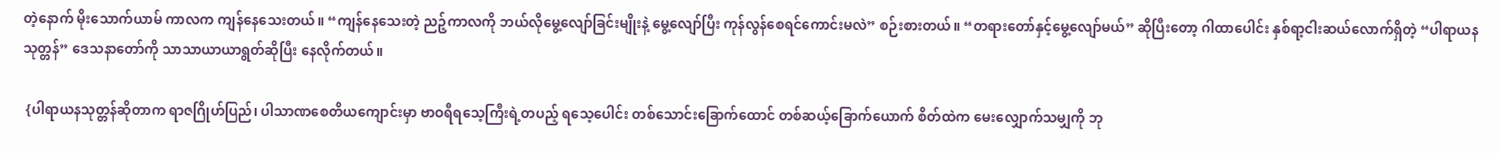တဲ့နောက် မိုးသောက်ယာမ် ကာလက ကျန်နေသေးတယ်။ “ကျန်နေသေးတဲ့ ညဉ့်ကာလကို ဘယ်လိုမွေ့လျော်ခြင်းမျိုးနဲ့ မွေ့လျော်ပြီး ကုန်လွန်စေရင်ကောင်းမလဲ” စဉ်းစားတယ်။ “တရားတော်နှင့်မွေ့လျော်မယ်” ဆိုပြီးတော့ ဂါထာပေါင်း နှစ်ရာ့ငါးဆယ်လောက်ရှိတဲ့ “ပါရာယန သုတ္တန်” ဒေသနာတော်ကို သာသာယာယာရွတ်ဆိုပြီး နေလိုက်တယ်။

 {ပါရာယနသုတ္တန်ဆိုတာက ရာဇဂြိုဟ်ပြည်၊ ပါသာဏစေတိယကျောင်းမှာ ဗာဝရီရသေ့ကြီးရဲ့တပည့် ရသေ့ပေါင်း တစ်သောင်းခြောက်ထောင် တစ်ဆယ့်ခြောက်ယောက် စိတ်ထဲက မေးလျှောက်သမျှကို ဘု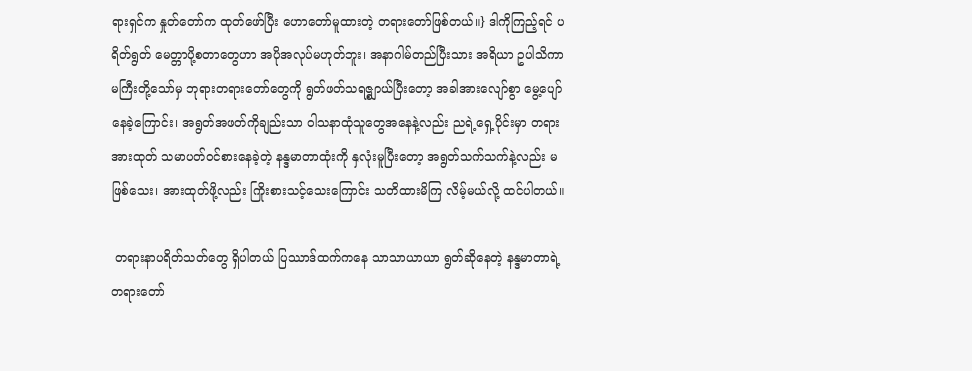ရားရှင်က နှုတ်တော်က ထုတ်ဖော်ပြီး ဟောတော်မူထားတဲ့ တရားတော်ဖြစ်တယ်။} ဒါကိုကြည့်ရင် ပရိတ်ရွတ် မေတ္တာပို့စတာတွေဟာ အပိုအလုပ်မဟုတ်ဘူး၊ အနာဂါမ်တည်ပြီးသား အရိယာ ဥပါသိကာမကြီးတို့သော်မှ ဘုရားတရားတော်တွေကို ရွတ်ဖတ်သရဇ္စျာယ်ပြီးတော့ အခါအားလျော်စွာ မွေ့ပျော်နေခဲ့ကြောင်း၊ အရွတ်အဖတ်ကိုချည်းသာ ဝါသနာထုံသူတွေအနေနဲ့လည်း ညရဲ့ရှေ့ပိုင်းမှာ တရားအားထုတ် သမာပတ်ဝင်စားနေခဲ့တဲ့ နန္ဒမာတာထုံးကို နှလုံးမူပြီးတော့ အရွတ်သက်သက်နဲ့လည်း မဖြစ်သေး၊ အားထုတ်ဖို့လည်း ကြိုးစားသင့်သေးကြောင်း သတိထားမိကြ လိမ့်မယ်လို့ ထင်ပါတယ်။

 တရားနာပရိတ်သတ်တွေ ရှိပါတယ် ပြဿာဒ်ထက်ကနေ သာသာယာယာ ရွတ်ဆိုနေတဲ့ နန္ဒမာတာရဲ့ တရားတော်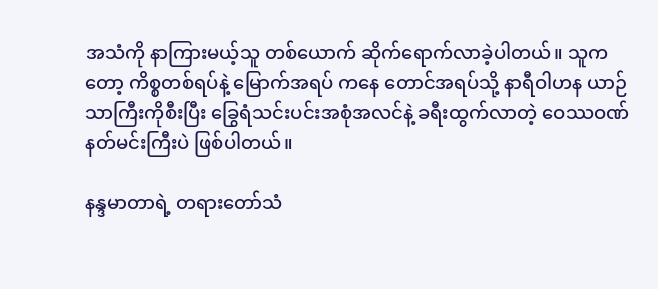အသံကို နာကြားမယ့်သူ တစ်ယောက် ဆိုက်ရောက်လာခဲ့ပါတယ်။ သူကတော့ ကိစ္စတစ်ရပ်နဲ့ မြောက်အရပ် ကနေ တောင်အရပ်သို့ နာရီဝါဟန ယာဉ်သာကြီးကိုစီးပြီး ခြွေရံသင်းပင်းအစုံအလင်နဲ့ ခရီးထွက်လာတဲ့ ဝေဿဝဏ် နတ်မင်းကြီးပဲ ဖြစ်ပါတယ်။

နန္ဒမာတာရဲ့ တရားတော်သံ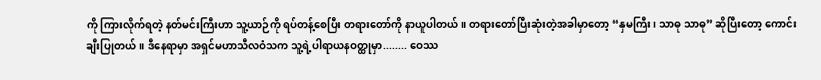ကို ကြားလိုက်ရတဲ့ နတ်မင်းကြီးဟာ သူ့ယာဉ်ကို ရပ်တန့်စေပြီး တရားတော်ကို နာယူပါတယ်။ တရားတော်ပြီးဆုံးတဲ့အခါမှာတော့ “နှမကြီး၊ သာဓု သာဓု” ဆိုပြီးတော့ ကောင်းချီးပြုတယ်။ ဒီနေရာမှာ အရှင်မဟာသီလဝံသက သူ့ရဲ့ပါရာယနဝတ္ထုမှာ........ ဝေဿ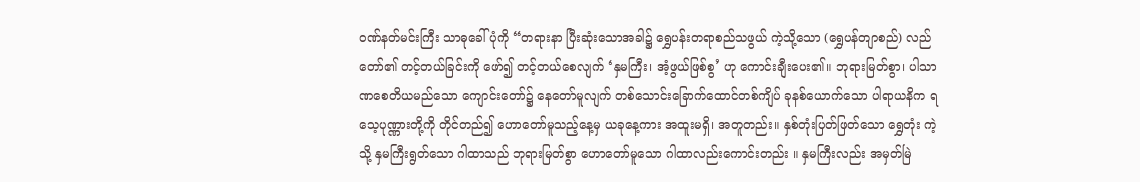ဝဏ်နတ်မင်းကြီး သာဓုခေါ်ပုံကို “တရားနာ ပြီးဆုံးသောအခါ၌ ရွှေပန်းတရာစည်သဖွယ် ကဲ့သို့သော (ရွှေပန်တျာစည်) လည်တော်၏ တင့်တယ်ခြင်းကို ဖော်၍ တင့်တယ်စေလျက် ‘နှမကြီး၊ အံ့ဖွယ်ဖြစ်စွ’ ဟု ကောင်းချီးပေး၏။ ဘုရားမြတ်စွာ၊ ပါသာဏစေတိယမည်သော ကျောင်းတော်၌ နေတော်မူလျက် တစ်သောင်းခြောက်ထောင်တစ်ကျိပ် ခုနစ်ယောက်သော ပါရာယနိက ရသေ့ပုဏ္ဏားတို့ကို တိုင်တည်၍ ဟောတော်မူသည့်နေ့မှ ယခုနေ့ကား အထူးမရှိ၊ အတူတည်း။ နှစ်တုံးပြတ်ဖြတ်သော ရွှေတုံး ကဲ့သို့ နှမကြီးရွတ်သော ဂါထာသည် ဘုရားမြတ်စွာ ဟောတော်မူသော ဂါထာလည်းကောင်းတည်း ။ နှမကြီးလည်း အမှတ်မြဲ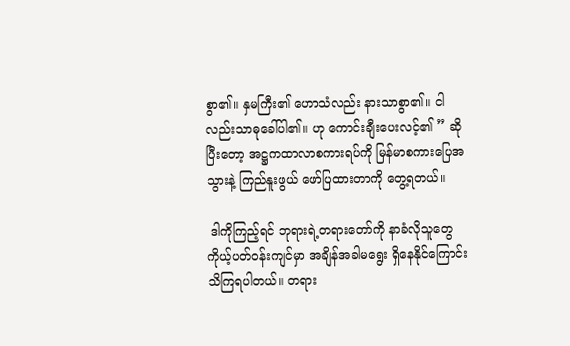စွာ၏။ နှမကြီး၏ ဟောသံလည်း နားသာစွာ၏။ ငါလည်းသာဓုခေါ်ပါ၏။ ဟု ကောင်းချီးပေးလင့်၏ ” ဆိုပြီးတော့ အဋ္ဌကထာလာစကားရပ်ကို မြန်မာစကားပြေအသွားနဲ့ ကြည်နူးဖွယ် ဖော်ပြထားတာကို တွေ့ရတယ်။

 ဒါကိုကြည့်ရင် ဘုရားရဲ့တရားတော်ကို နာခံလိုသူတွေ ကိုယ့်ပတ်ဝန်းကျင်မှာ အချိန်အခါမရွေး ရှိနေနိုင်ကြောင်း သိကြရပါတယ်။ တရား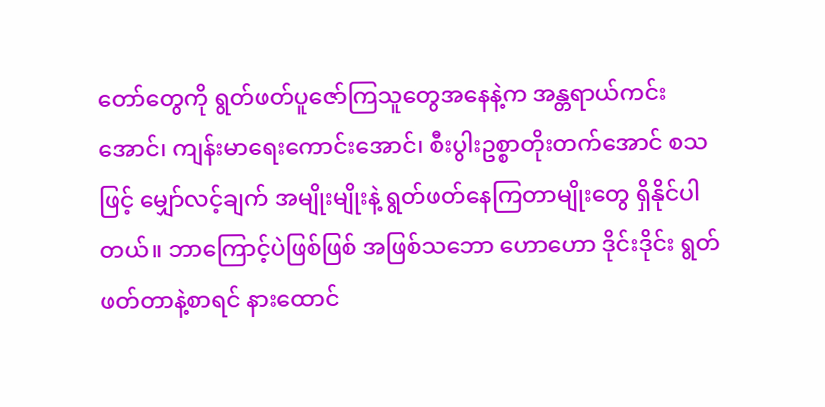တော်တွေကို ရွတ်ဖတ်ပူဇော်ကြသူတွေအနေနဲ့က အန္တရာယ်ကင်းအောင်၊ ကျန်းမာရေးကောင်းအောင်၊ စီးပွါးဥစ္စာတိုးတက်အောင် စသဖြင့် မျှော်လင့်ချက် အမျိုးမျိုးနဲ့ ရွတ်ဖတ်နေကြတာမျိုးတွေ ရှိနိုင်ပါတယ်။ ဘာကြောင့်ပဲဖြစ်ဖြစ် အဖြစ်သဘော ဟောဟော ဒိုင်းဒိုင်း ရွတ်ဖတ်တာနဲ့စာရင် နားထောင်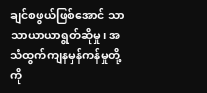ချင်စဖွယ်ဖြစ်အောင် သာသာယာယာရွတ်ဆိုမှု၊ အသံထွက်ကျနမှန်ကန်မှုတို့ကို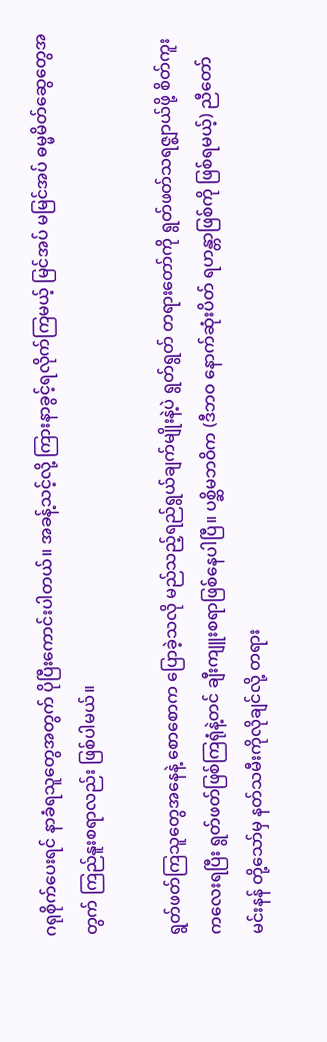ဂရုစိုက်ပေးရင် နာခံရသူတွေအတွက် ပိုပြီးကောင်းပါတယ်။ အခန့်သင့်လို့ ကြားနာခွင့်ရလိုက်ကြမယ့် မြင်အပ် မမြင်အပ် ဓမ္မမိတ်ဆွေတွေအတွက် ကြည်နူးစရာလည်း ဖြစ်ပါမယ်။

ရွတ်ဖတ်ကြသူတွေအနေနဲ့ စောစောက ပြောခဲ့သလို မည်သည့်ရည်ရွယ်ချက်မျိုးနဲ့ပဲ ရွတ်ရွတ် တရားတော်ကို ရွတ်ဖတ်သရဇ္စျာယ်ဖို့ စိတ်ကူးကလေးရပြီး ရွတ်ဖတ်ဖြစ်ကြရုံနဲ့တင် ချီးကျူးစရာဖြစ်နေပါပြီ။ ပစ္ဆိမဘဝိက (ဒီဘဝ နောက်ဆုံးပိတ် ရဟန္တာဖြစ်ကို ဖြစ်ရမယ့်) ညီတော်မင်းနန် တို့သော်မှ နတ်သမီးကိုလိုချင်လို့ တရား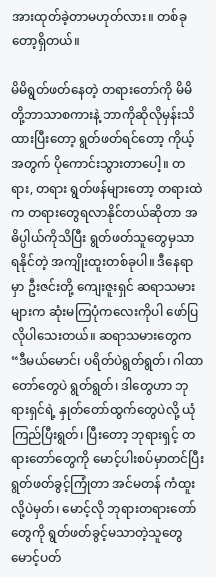အားထုတ်ခဲ့တာမဟုတ်လား။ တစ်ခုတော့ရှိတယ်။

မိမိရွတ်ဖတ်နေတဲ့ တရားတော်ကို မိမိတို့ဘာသာစကားနဲ့ ဘာကိုဆိုလိုမှန်းသိထားပြီးတော့ ရွတ်ဖတ်ရင်တော့ ကိုယ့်အတွက် ပိုကောင်းသွားတာပေါ့။ တရား, တရား ရွတ်ဖန်များတော့ တရားထဲက တရားတွေရလာနိုင်တယ်ဆိုတာ အဓိပ္ပါယ်ကိုသိပြီး ရွတ်ဖတ်သူတွေမှသာ ရနိုင်တဲ့ အကျိုးထူးတစ်ခုပါ။ ဒီနေရာမှာ ဦးဇင်းတို့ ကျေးဇူးရှင် ဆရာသမားများက ဆုံးမကြပုံကလေးကိုပါ ဖော်ပြလိုပါသေးတယ်။ ဆရာသမားတွေက “ဒီမယ်မောင်၊ ပရိတ်ပဲရွတ်ရွတ်၊ ဂါထာတော်တွေပဲ ရွတ်ရွတ်၊ ဒါတွေဟာ ဘုရားရှင်ရဲ့ နှုတ်တော်ထွက်တွေပဲလို့ ယုံကြည်ပြီးရွတ်၊ ပြီးတော့ ဘုရားရှင့် တရားတော်တွေကို မောင့်ပါးစပ်မှာတင်ပြီး ရွတ်ဖတ်ခွင့်ကြုံတာ အင်မတန် ကံထူးလို့ပဲမှတ်၊ မောင့်လို ဘုရားတရားတော်တွေကို ရွတ်ဖတ်ခွင့်မသာတဲ့သူတွေ မောင့်ပတ်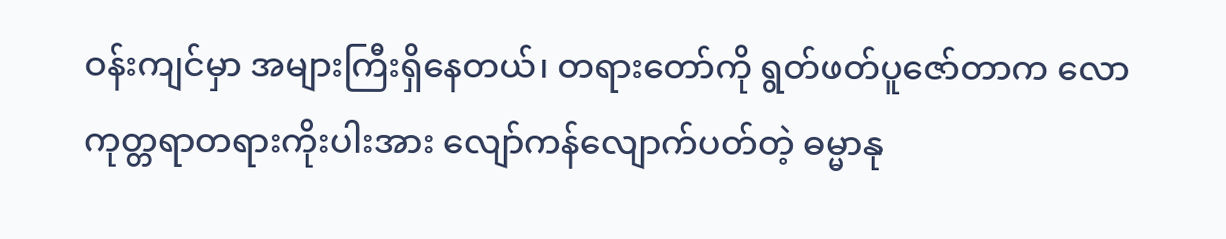ဝန်းကျင်မှာ အများကြီးရှိနေတယ်၊ တရားတော်ကို ရွတ်ဖတ်ပူဇော်တာက လောကုတ္တရာတရားကိုးပါးအား လျော်ကန်လျောက်ပတ်တဲ့ ဓမ္မာနု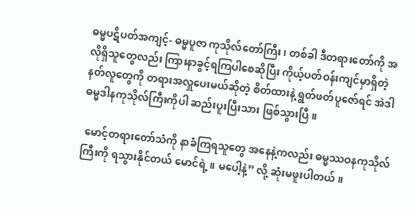ဓမ္မပဋိပတ်အကျင့်- ဓမ္မပူဇာ ကုသိုလ်တော်ကြီး၊ တစ်ခါ ဒီတရားတော်ကို အလိုရှိသူတွေလည်း ကြားနာခွင့်ရကြပါစေဆိုပြီး ကိုယ့်ပတ်ဝန်းကျင်မှာရှိတဲ့ နတ်လူတွေကို တရားအလှူပေးမယ်ဆိုတဲ့ စိတ်ထားနဲ့ ရွတ်ဖတ်ပူဇော်ရင် အဲဒါ ဓမ္မဒါနကုသိုလ်ကြီးကိုပါ ဆည်းပူးပြီးသား ဖြစ်သွားပြီ။

 မောင့်တရားတော်သံကို နာခံကြရသူတွေ အနေနဲ့ကလည်း ဓမ္မဿဝနကုသိုလ်ကြီးကို ရသွားနိုင်တယ် မောင်ရဲ့။ မပေါ့နဲ့” လို့ ဆုံးမဖူးပါတယ်။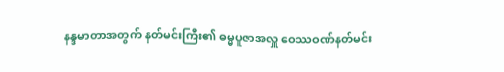နန္ဒမာတာအတွက် နတ်မင်းကြီး၏ ဓမ္မပူဇာအလှူ ဝေဿဝဏ်နတ်မင်း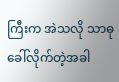ကြီးက အဲသလို သာဓုခေါ်လိုက်တဲ့အခါ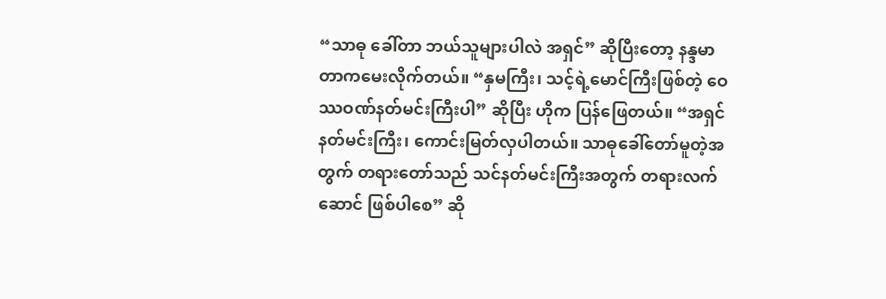“သာဓု ခေါ်တာ ဘယ်သူများပါလဲ အရှင်” ဆိုပြီးတော့ နန္ဒမာတာကမေးလိုက်တယ်။ “နှမကြီး၊ သင့်ရဲ့မောင်ကြီးဖြစ်တဲ့ ဝေဿဝဏ်နတ်မင်းကြီးပါ” ဆိုပြီး ဟိုက ပြန်ဖြေတယ်။ “အရှင်နတ်မင်းကြီး၊ ကောင်းမြတ်လှပါတယ်။ သာဓုခေါ်တော်မူတဲ့အတွက် တရားတော်သည် သင်နတ်မင်းကြီးအတွက် တရားလက်ဆောင် ဖြစ်ပါစေ” ဆို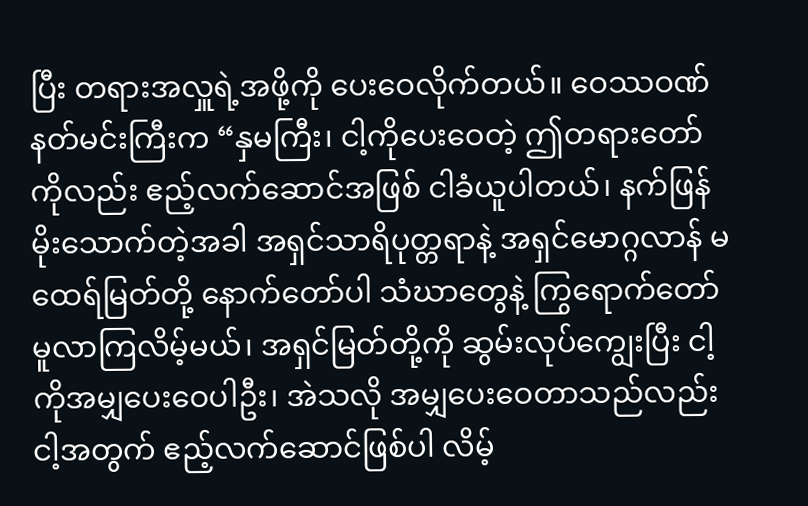ပြီး တရားအလှူရဲ့အဖို့ကို ပေးဝေလိုက်တယ်။ ဝေဿဝဏ်နတ်မင်းကြီးက “နှမကြီး၊ ငါ့ကိုပေးဝေတဲ့ ဤတရားတော်ကိုလည်း ဧည့်လက်ဆောင်အဖြစ် ငါခံယူပါတယ်၊ နက်ဖြန်မိုးသောက်တဲ့အခါ အရှင်သာရိပုတ္တရာနဲ့ အရှင်မောဂ္ဂလာန် မထေရ်မြတ်တို့ နောက်တော်ပါ သံဃာတွေနဲ့ ကြွရောက်တော်မူလာကြလိမ့်မယ်၊ အရှင်မြတ်တို့ကို ဆွမ်းလုပ်ကျွေးပြီး ငါ့ကိုအမျှပေးဝေပါဦး၊ အဲသလို အမျှပေးဝေတာသည်လည်း ငါ့အတွက် ဧည့်လက်ဆောင်ဖြစ်ပါ လိမ့်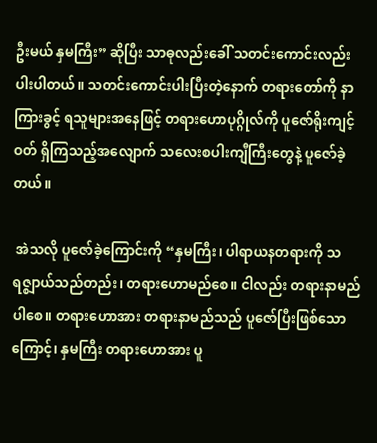ဦးမယ် နှမကြီး” ဆိုပြီး သာဓုလည်းခေါ် သတင်းကောင်းလည်းပါးပါတယ်။ သတင်းကောင်းပါးပြီးတဲ့နောက် တရားတော်ကို နာကြားခွင့် ရသူများအနေဖြင့် တရားဟောပုဂ္ဂိုလ်ကို ပူဇော်ရိုးကျင့်ဝတ် ရှိကြသည့်အလျောက် သလေးစပါးကျီကြီးတွေနဲ့ ပူဇော်ခဲ့တယ်။

 အဲသလို ပူဇော်ခဲ့ကြောင်းကို “နှမကြီး၊ ပါရာယနတရားကို သရဇ္စျာယ်သည်တည်း၊ တရားဟောမည်စေ။ ငါလည်း တရားနာမည်ပါစေ။ တရားဟောအား တရားနာမည်သည် ပူဇော်ပြီးဖြစ်သောကြောင့်၊ နှမကြီး တရားဟောအား ပူ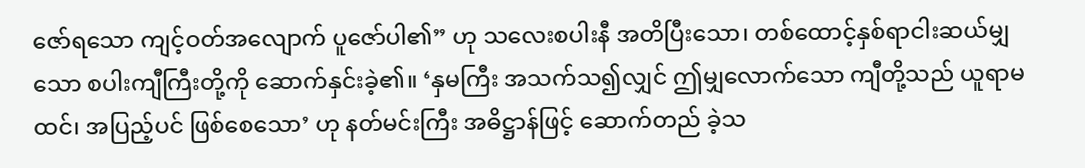ဇော်ရသော ကျင့်ဝတ်အလျောက် ပူဇော်ပါ၏” ဟု သလေးစပါးနီ အတိပြီးသော၊ တစ်ထောင့်နှစ်ရာငါးဆယ်မျှသော စပါးကျီကြီးတို့ကို ဆောက်နှင်းခဲ့၏။ ‘နှမကြီး အသက်သ၍လျှင် ဤမျှလောက်သော ကျီတို့သည် ယူရာမထင်၊ အပြည့်ပင် ဖြစ်စေသော’ ဟု နတ်မင်းကြီး အဓိဋ္ဌာန်ဖြင့် ဆောက်တည် ခဲ့သ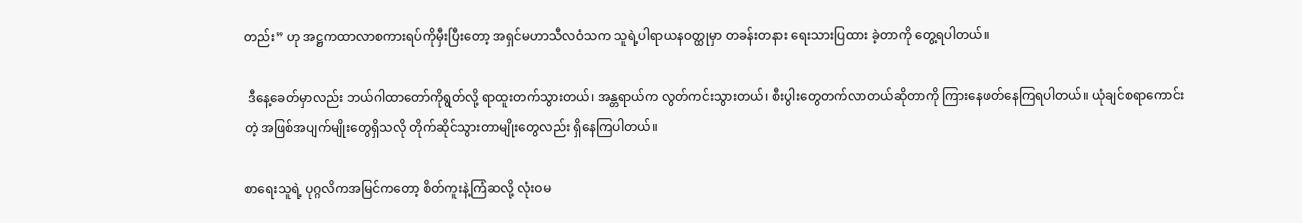တည်း” ဟု အဋ္ဌကထာလာစကားရပ်ကိုမှီးပြီးတော့ အရှင်မဟာသီလဝံသက သူရဲ့ပါရာယနဝတ္ထုမှာ တခန်းတနား ရေးသားပြထား ခဲ့တာကို တွေ့ရပါတယ်။

 ဒီနေ့ခေတ်မှာလည်း ဘယ်ဂါထာတော်ကိုရွတ်လို့ ရာထူးတက်သွားတယ်၊ အန္တရာယ်က လွတ်ကင်းသွားတယ်၊ စီးပွါးတွေတက်လာတယ်ဆိုတာကို ကြားနေဖတ်နေကြရပါတယ်။ ယုံချင်စရာကောင်းတဲ့ အဖြစ်အပျက်မျိုးတွေရှိသလို တိုက်ဆိုင်သွားတာမျိုးတွေလည်း ရှိနေကြပါတယ်။

စာရေးသူရဲ့ ပုဂ္ဂလိကအမြင်ကတော့ စိတ်ကူးနဲ့ကြံဆလို့ လုံးဝမ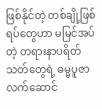ဖြစ်နိုင်တဲ့ တစ်ချို့ဖြစ်ရပ်တွေဟာ မမြင်အပ်တဲ့ တရားနာပရိတ်သတ်တွေရဲ့ ဓမ္မပူဇာလက်ဆောင်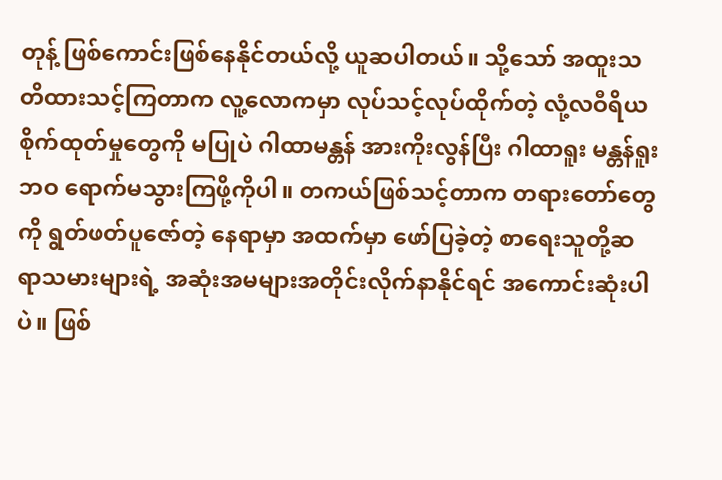တုန့် ဖြစ်ကောင်းဖြစ်နေနိုင်တယ်လို့ ယူဆပါတယ်။ သို့သော် အထူးသတိထားသင့်ကြတာက လူ့လောကမှာ လုပ်သင့်လုပ်ထိုက်တဲ့ လုံ့လဝီရိယ စိုက်ထုတ်မှုတွေကို မပြုပဲ ဂါထာမန္တန် အားကိုးလွန်ပြီး ဂါထာရူး မန္တန်ရူးဘဝ ရောက်မသွားကြဖို့ကိုပါ။ တကယ်ဖြစ်သင့်တာက တရားတော်တွေကို ရွတ်ဖတ်ပူဇော်တဲ့ နေရာမှာ အထက်မှာ ဖော်ပြခဲ့တဲ့ စာရေးသူတို့ဆရာသမားများရဲ့ အဆုံးအမများအတိုင်းလိုက်နာနိုင်ရင် အကောင်းဆုံးပါပဲ။ ဖြစ်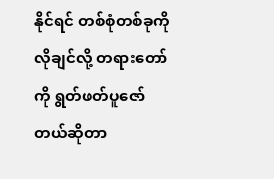နိုင်ရင် တစ်စုံတစ်ခုကို လိုချင်လို့ တရားတော်ကို ရွတ်ဖတ်ပူဇော်တယ်ဆိုတာ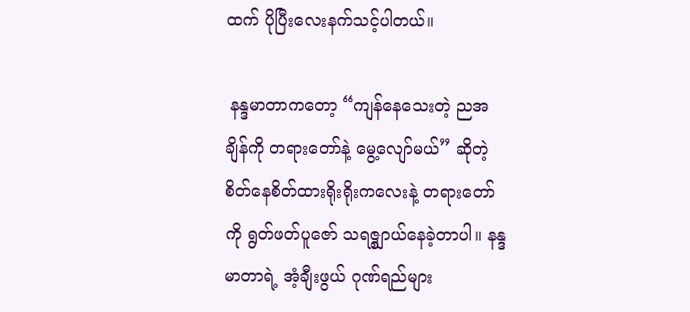ထက် ပိုပြီးလေးနက်သင့်ပါတယ်။

 နန္ဒမာတာကတော့ “ကျန်နေသေးတဲ့ ညအချိန်ကို တရားတော်နဲ့ မွေ့လျော်မယ်” ဆိုတဲ့ စိတ်နေစိတ်ထားရိုးရိုးကလေးနဲ့ တရားတော်ကို ရွတ်ဖတ်ပူဇော် သရဇ္စျာယ်နေခဲ့တာပါ။ နန္ဒမာတာရဲ့ အံ့ချီးဖွယ် ဂုဏ်ရည်များ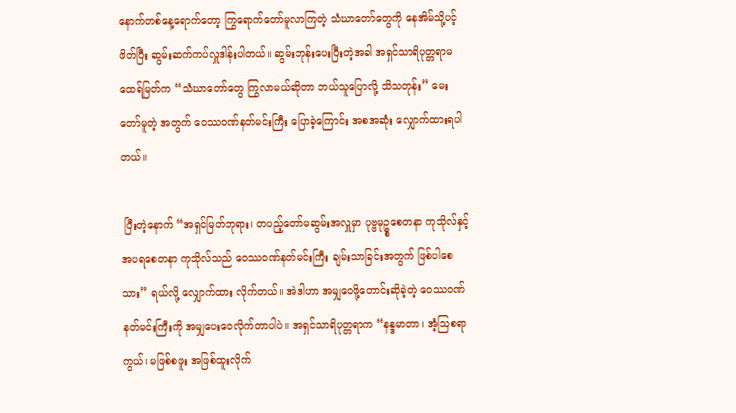နောက်တစ်နေ့ရောက်တော့ ကြွရောက်တော်မူလာကြတဲ့ သံဃာတော်တွေကို နေအိမ်သို့ပင့်ဖိတ်ပြီး ဆွမ်းဆက်ကပ်လှူဒါန်းပါတယ်။ ဆွမ်းဘုန်းပေးပြီးတဲ့အခါ အရှင်သာရိပုတ္တရာမထေရ်မြတ်က “သံဃာတော်တွေ ကြွလာမယ်ဆိုတာ ဘယ်သူပြောလို့ သိသတုန်း” မေးတော်မူတဲ့ အတွက် ဝေဿဝဏ်နတ်မင်းကြီး ပြောခဲ့ကြောင်း အစအဆုံး လျှောက်ထားရပါတယ်။

 ပြီးတဲ့နောက် “အရှင်မြတ်ဘုရား၊ တပည့်တော်မဆွမ်းအလှူမှာ ပုဗ္ဗမုဥ္စစေတနာ ကုသိုလ်နှင့် အပရစေတနာ ကုသိုလ်သည် ဝေဿဝဏ်နတ်မင်းကြီး ချမ်းသာခြင်းအတွက် ဖြစ်ပါစေသား” ရယ်လို့ လျှောက်ထား လိုက်တယ်။ အဲဒါဟာ အမျှဝေဖို့တောင်းဆိုခဲ့တဲ့ ဝေဿဝဏ်နတ်မင်းကြီးကို အမျှပေးဝေလိုက်တာပါပဲ။ အရှင်သာရိပုတ္တရာက “နန္ဒမာတာ၊ အံ့သြစရာကွယ်၊ မဖြစ်စဖူး အဖြစ်ထူးလိုက်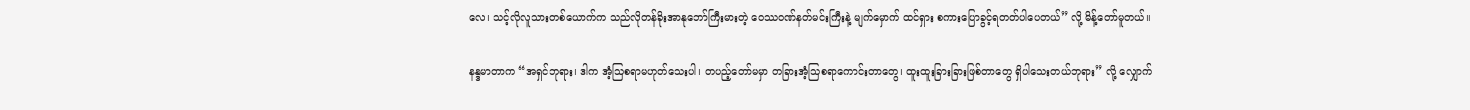လေ၊ သင့်လိုလူသားတစ်ယောက်က သည်လိုတန်ခိုးအာနုဘော်ကြီးမားတဲ့ ဝေဿဝဏ်နတ်မင်းကြီးနဲ့ မျက်မှောက် ထင်ရှား စကားပြောခွင့်ရတတ်ပါပေတယ်” လို့ မိန့်တော်မူတယ်။

နန္ဒမာတာက “အရှင်ဘုရား၊ ဒါက အံ့သြစရာမဟုတ်သေးပါ၊ တပည့်တော်မမှာ တခြားအံ့သြစရာကောင်းတာတွေ၊ ထူးထူးခြားခြားဖြစ်တာတွေ ရှိပါသေးတယ်ဘုရား” လို့ လျှောက်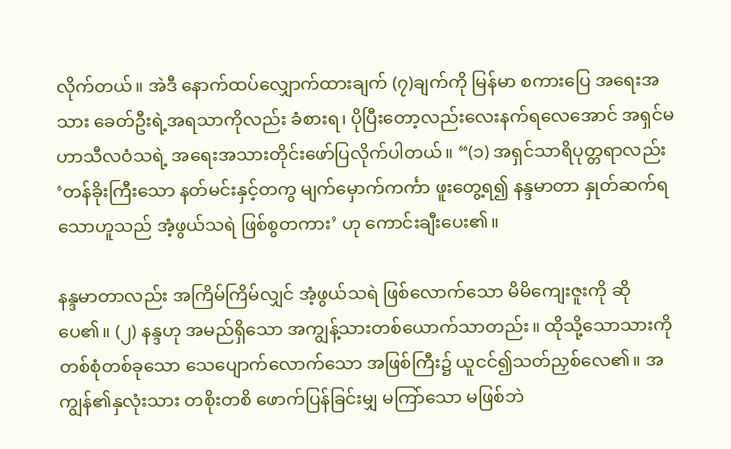လိုက်တယ်။ အဲဒီ နောက်ထပ်လျှောက်ထားချက် (၇)ချက်ကို မြန်မာ စကားပြေ အရေးအသား ခေတ်ဦးရဲ့အရသာကိုလည်း ခံစားရ၊ ပိုပြီးတော့လည်းလေးနက်ရလေအောင် အရှင်မဟာသီလဝံသရဲ့ အရေးအသားတိုင်းဖော်ပြလိုက်ပါတယ်။ “(၁) အရှင်သာရိပုတ္တရာလည်း ‘တန်ခိုးကြီးသော နတ်မင်းနှင့်တကွ မျက်မှောက်ကင်္ကာ ဖူးတွေ့ရ၍ နန္ဒမာတာ နှုတ်ဆက်ရသောဟူသည် အံ့ဖွယ်သရဲ ဖြစ်စွတကား’ ဟု ကောင်းချီးပေး၏။

နန္ဒမာတာလည်း အကြိမ်ကြိမ်လျှင် အံ့ဖွယ်သရဲ ဖြစ်လောက်သော မိမိကျေးဇူးကို ဆိုပေ၏။ (၂) နန္ဒဟု အမည်ရှိသော အကျွန့်သားတစ်ယောက်သာတည်း။ ထိုသို့သောသားကို တစ်စုံတစ်ခုသော သေပျောက်လောက်သော အဖြစ်ကြီး၌ ယူငင်၍သတ်ညှစ်လေ၏။ အကျွန်၏နှလုံးသား တစိုးတစိ ဖောက်ပြန်ခြင်းမျှ မကြာ်သော မဖြစ်ဘဲ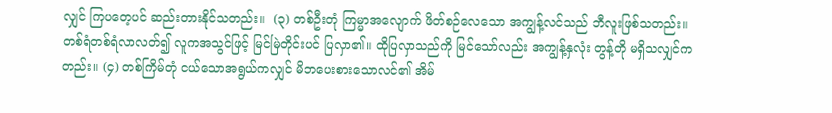လျှင် ကြပတေ့ပင် ဆည်းတားနိုင်သတည်း။  (၃) တစ်ဦးတုံ ကြမ္မာအလျောက် ဖိတ်စဉ်လေသော အကျွန့်လင်သည် ဘီလူးဖြစ်သတည်း။ တစ်ရံတစ်ရံလာလတ်၍ လူကအသွင်ဖြင့် မြင်မြဲတိုင်းပင် ပြလှာ၏။ ထိုပြလှာသည်ကို မြင်သော်လည်း အကျွန့်နှလုံး တွန့်တို မရှိသလျှင်ကတည်း။ (၄) တစ်ကြိမ်တုံ ငယ်သောအရွယ်ကလျှင် မိဘပေးစားသောလင်၏ အိမ်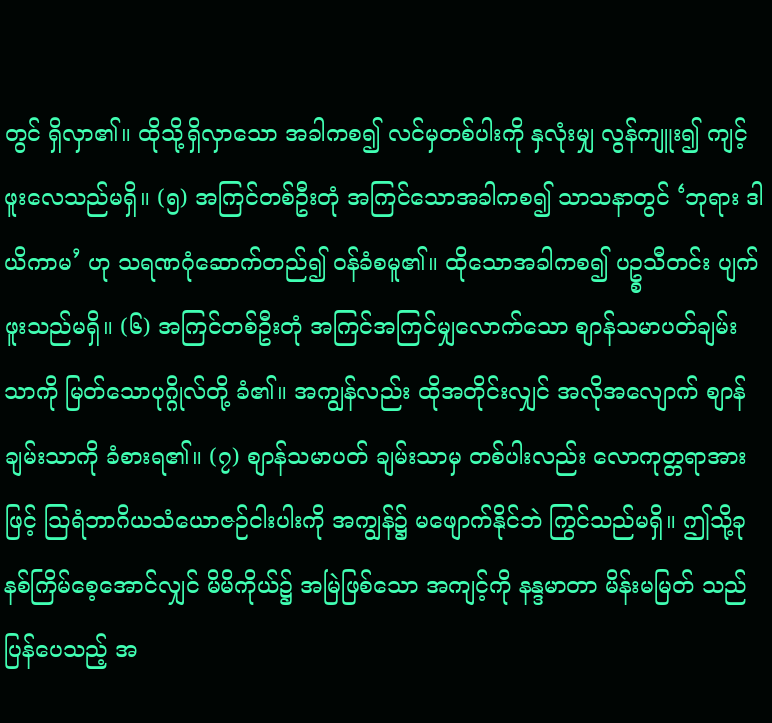တွင် ရှိလှာ၏။ ထိုသို့ရှိလှာသော အခါကစ၍ လင်မှတစ်ပါးကို နှလုံးမျှ လွန်ကျူး၍ ကျင့်ဖူးလေသည်မရှိ။ (၅) အကြင်တစ်ဦးတုံ အကြင်သောအခါကစ၍ သာသနာတွင် ‘ဘုရား ဒါယိကာမ’ ဟု သရဏဂုံဆောက်တည်၍ ဝန်ခံစမူ၏။ ထိုသောအခါကစ၍ ပဥ္စသီတင်း ပျက်ဖူးသည်မရှိ။ (၆) အကြင်တစ်ဦးတုံ အကြင်အကြင်မျှလောက်သော စျာန်သမာပတ်ချမ်းသာကို မြတ်သောပုဂ္ဂိုလ်တို့ ခံ၏။ အကျွန်လည်း ထိုအတိုင်းလျှင် အလိုအလျောက် စျာန်ချမ်းသာကို ခံစားရ၏။ (၇) စျာန်သမာပတ် ချမ်းသာမှ တစ်ပါးလည်း လောကုတ္တရာအားဖြင့် သြရံဘာဂိယသံယောဇဉ်ငါးပါးကို အကျွန်၌ မဖျောက်နိုင်ဘဲ ကြွင်သည်မရှိ။ ဤသို့ခုနစ်ကြိမ်စေ့အောင်လျှင် မိမိကိုယ်၌ အမြဲဖြစ်သော အကျင့်ကို နန္ဒမာတာ မိန်းမမြတ် သည် ပြန်ပေသည့် အ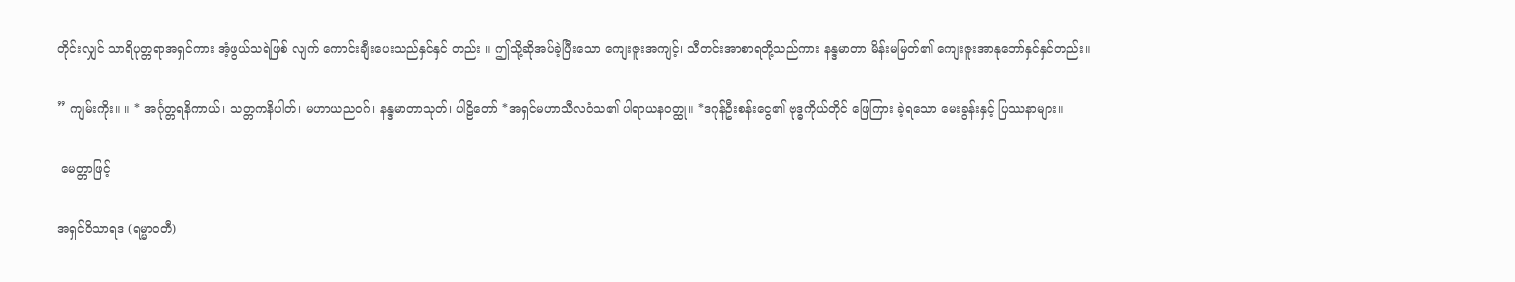တိုင်းလျှင် သာရိပုတ္တရာအရှင်ကား အံ့ဖွယ်သရဲဖြစ် လျက် ကောင်းချီးပေးသည်နှင်နှင် တည်း ။ ဤသို့ဆိုအပ်ခဲ့ပြီးသော ကျေးဇူးအကျင့်၊ သီတင်းအာစာရတို့သည်ကား နန္ဒမာတာ မိန်းမမြတ်၏ ကျေးဇူးအာနုဘော်နှင်နှင်တည်း။

” ကျမ်းကိုး။ ။ * အင်္ဂုတ္တရနိကာယ်၊ သတ္တကနိပါတ်၊ မဟာယညဝဂ်၊ နန္ဒမာတာသုတ်၊ ပါဠိတော် *အရှင်မဟာသီလဝံသ၏ ပါရာယနဝတ္ထု။ *ဒဂုန်ဦးစန်းငွေ၏ ဗုဒ္ဓကိုယ်တိုင် ဖြေကြား ခဲ့ရသော မေးခွန်းနှင့် ပြဿနာများ။

 မေတ္တာဖြင့်

အရှင်ဝိသာရဒ (ရမ္မာဝတီ)